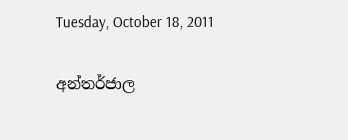Tuesday, October 18, 2011

අන්තර්ජාල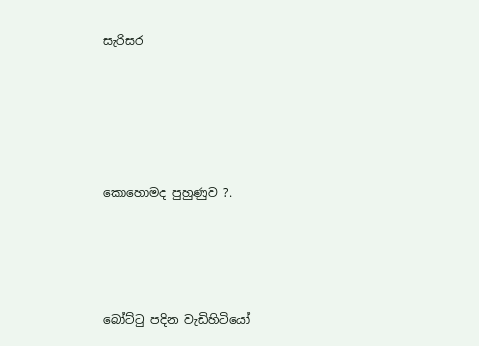සැරිසර





කොහොමද පුහුණුව ?.




බෝට්ටු පදින වැඩිහිටියෝ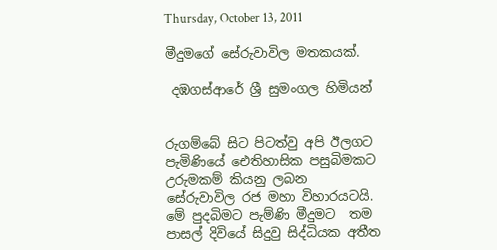Thursday, October 13, 2011

මීදුමගේ සේරුවාවිල මතකයක්.

 දඹගස්ආරේ ශ්‍රී සුමංගල හිමියන්


රුගම්බේ සිට පිටත්වු අපි ඊලගට පැමිණියේ ඓතිහාසික පසුබිමකට  උරුමකම් කියනු ලබන සේරුවාවිල රජ මහා විහාරයටයි. මේ පුදබිමට පැම්ණි මීදුමට  තම පාසල් දිවියේ සිදුවු සිද්ධියක අතීත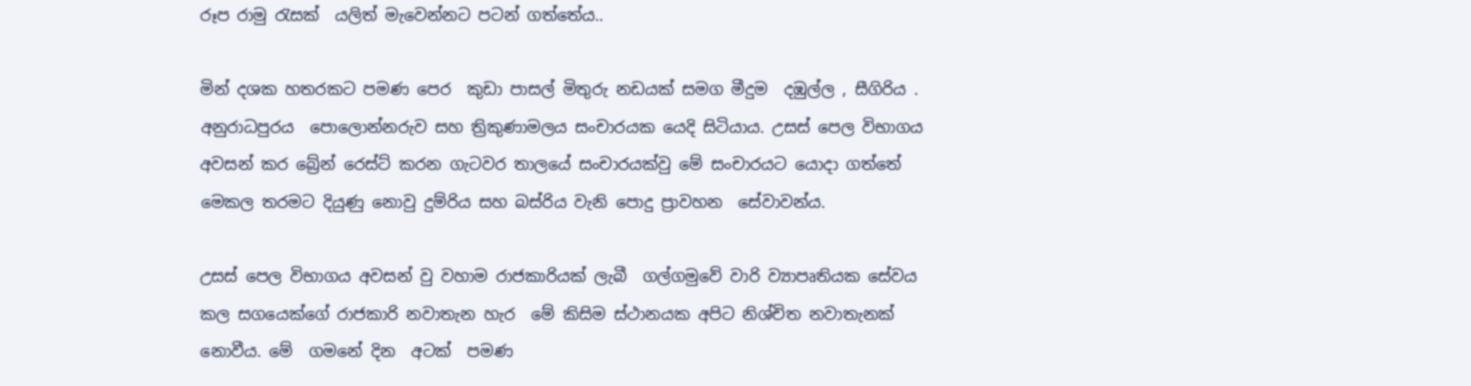රූප රාමු රැසක්  යලිත් මැවෙන්නට පටන් ගත්තේය..

මින් දශක හතරකට පමණ පෙර  කුඩා පාසල් මිතුරු නඩයක් සමග මීදුම  දඹුල්ල , සීගිරිය . අනුරාධපුරය  පොලොන්නරුව සහ ත්‍රිකුණාමලය සංචාරයක යෙදි සිටියාය. උසස් පෙල විභාගය අවසන් කර බ්‍රේන් රෙස්ට් කරන ගැටවර තාලයේ සංචාරයක්වු මේ සංචාරයට යොදා ගත්තේ මෙකල තරමට දියුණු නොවු දුම්රිය සහ බස්රිය වැනි පොදු ප්‍රාවහන  සේවාවන්ය.

උසස් පෙල විභාගය අවසන් වු වහාම රාජකාරියක් ලැබී  ගල්ගමුවේ වාරි ව්‍යාපෘතියක සේවය කල සගයෙක්ගේ රාජකාරි නවාතැන හැර  මේ කිසිම ස්ථානයක අපිට නිශ්චිත නවාතැනක් නොවීය. මේ  ගමනේ දින  අටක්  පමණ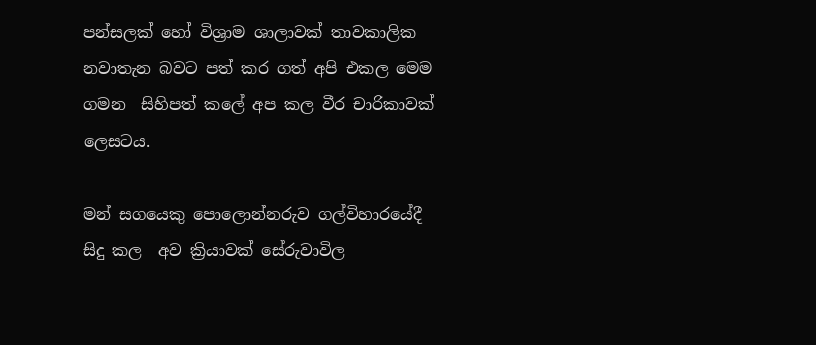පන්සලක් හෝ විශ්‍රාම ශාලාවක් තාවකාලික නවාතැන බවට පත් කර ගත් අපි එකල මෙම  ගමන  සිහිපත් කලේ අප කල වීර චාරිකාවක් ලෙසටය.

මන් සගයෙකු පොලොන්නරුව ගල්විහාරයේදී සිදු කල  අව ක්‍රියාවක් සේරුවාවිල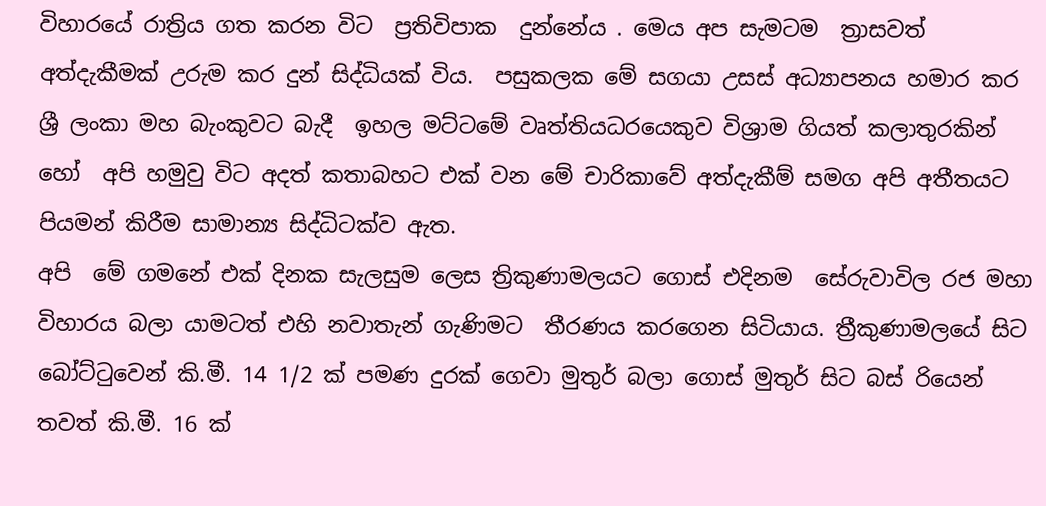විහාරයේ රාත්‍රිය ගත කරන විට  ප්‍රතිවිපාක  දුන්නේය . මෙය අප සැමටම  ත්‍රාසවත් අත්දැකීමක් උරුම කර දුන් සිද්ධියක් විය.  පසුකලක මේ සගයා උසස් අධ්‍යාපනය හමාර කර ශ්‍රී ලංකා මහ බැංකුවට බැදී  ඉහල මට්ටමේ වෘත්තියධරයෙකුව විශ්‍රාම ගියත් කලාතුරකින් හෝ  අපි හමුවු විට අදත් කතාබහට එක් වන මේ චාරිකාවේ අත්දැකීම් සමග අපි අතීතයට පියමන් කිරීම සාමාන්‍ය සිද්ධිටක්ව ඇත.
අපි  මේ ගමනේ එක් දිනක සැලසුම ලෙස ත්‍රිකුණාමලයට ගොස් එදිනම  සේරුවාවිල රජ මහා විහාරය බලා යාමටත් එහි නවාතැන් ගැණිමට  තීරණය කරගෙන සිටියාය. ත්‍රීකුණාමලයේ සිට බෝට්ටුවෙන් කි.මී. 14 1/2 ක් පමණ දුරක් ගෙවා මුතුර් බලා ගොස් මුතුර් සිට බස් රියෙන් තවත් කි.මී. 16 ක්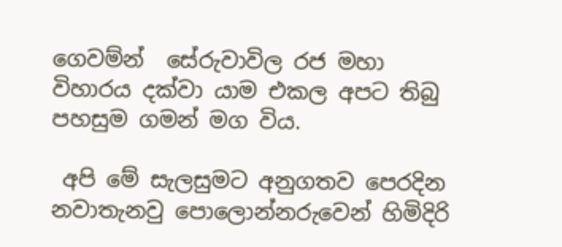ගෙවම්න්  සේරුවාවිල රජ මහා විහාරය දක්වා යාම එකල අපට තිබු පහසුම ගමන් මග විය.

 අපි මේ සැලසුමට අනුගතව පෙරදින  නවාතැනවු පොලොන්නරුවෙන් හිමිදිරි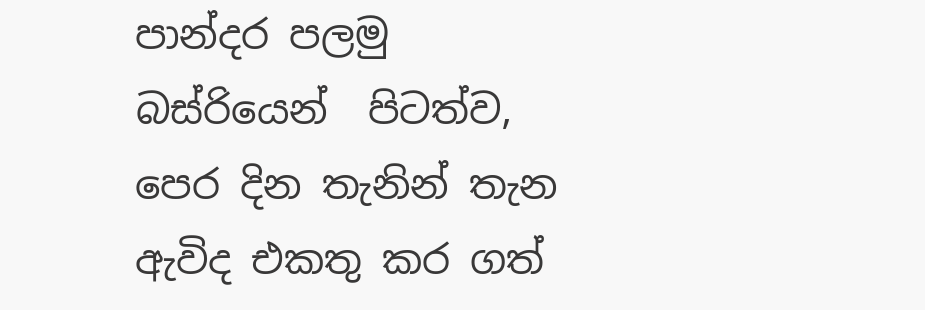පාන්දර පලමු බස්රියෙන්  පිටත්ව,                        පෙර දින තැනින් තැන ඇවිද එකතු කර ගත්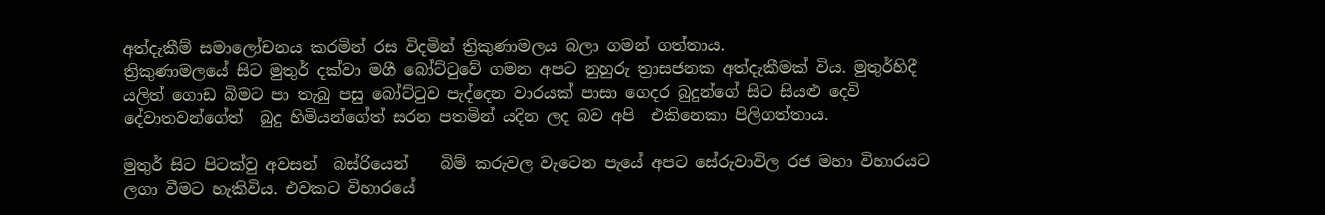අත්දැකීම් සමාලෝචනය කරමින් රස විදමින් ත්‍රිකුණාමලය බලා ගමන් ගත්තාය.
ත්‍රිකුණාමලයේ සිට මුතුර් දක්වා ‍මගී බෝට්ටුවේ ගමන අපට නුහුරු ත්‍රාසජනක අත්දැකීමක් විය. මුතුර්හිදී යලිත් ගොඩ බිමට පා තැබු පසු බෝට්ටුව පැද්දෙන වාරයක් පාසා ගෙදර බුදුන්ගේ සිට සියළු දෙවි දේවාතවන්ගේත්  බුදු හිමියන්ගේත් සරන පතමින් යදින ලද බව අපි  එකිනෙකා පිලිගත්තාය.

මුතුර් සිට පිටක්වු අවසන්  බස්රියෙන්    බිම් කරුවල වැටෙන පැයේ අපට සේරුවාවිල රජ මහා විහාරයට ලගා වීමට හැකිවිය. එවකට විහාරයේ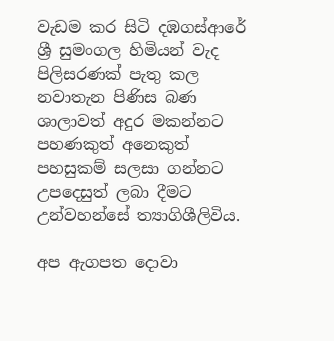වැඩම කර සිටි දඹගස්ආරේ ශ්‍රී සුමංගල හිමියන් වැද පිලිසරණක් පැතු කල නවාතැන පිණිස බණ ශාලාවත් අදුර මකන්නට පහණකුත් අනෙකුත් පහසුකම් සලසා ගන්නට උපදෙසුත් ලබා දීමට උන්වහන්සේ ත්‍යාගිශීලිවිය.

අප ඇගපත දොවා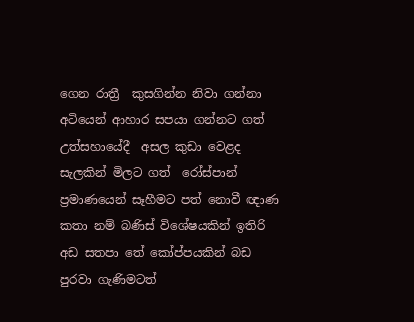ගෙන රාත්‍රී  කුසගින්න නිවා ගන්නා අටියෙන් ආහාර සපයා ගන්නට ගත් උත්සහායේදී  අසල කුඩා වෙළද සැලකින් මිලට ගත්  රෝස්පාන් ප්‍රමාණයෙන් සෑහීමට පත් නොවී ඥාණ කතා නම් බණිස් විශේෂයකින් ඉතිරි අඩ සතපා තේ කෝප්පයකින් බඩ පුරවා ගැණිමටත්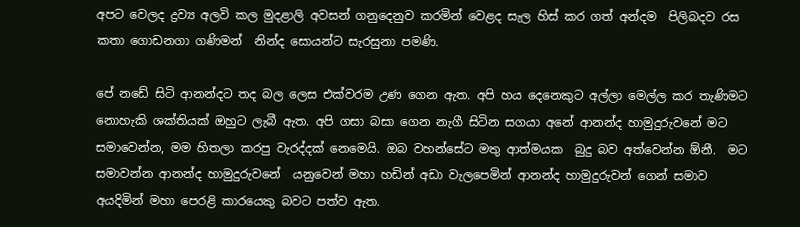අපට වෙලද ද්‍රව්‍ය අලවි කල මුදළාලි අවසන් ගනුදෙනුව කරමින් වෙළද සැල හිස් කර ගත් අන්දම  පිලිබදව රස කතා ගොඩනගා ගණිමන්  නින්ද සොයන්ට සැරසුනා පමණි.

පේ නඩේ සිටි ආනන්දට තද බල ලෙස එක්වරම උණ ගෙන ඇත. අපි හය දෙනෙකුට අල්ලා මෙල්ල කර තැණිමට නොහැකි ශක්තියක් ඔහුට ලැබී ඇත. අපි ගසා බසා ගෙන නැගී සිටින සගයා අනේ ආනන්ද හාමුදුරුවනේ මට සමාවෙන්න, මම හිතලා කරපු වැරද්දක් නෙමෙයි. ඔබ වහන්සේට මතු ආත්මයක  බුදු බව අත්වෙන්න ඕනී.  මට සමාවන්න ආනන්ද හාමුදුරුවනේ  යනුවෙන් මහා හඩින් අඩා වැලපෙමින් ආනන්ද හාමුදුරුවන් ගෙන් සමාව අයදිමින් මහා පෙරළි කාරයෙකු බවට පත්ව ඇත.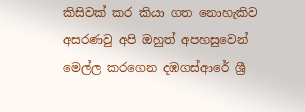කිසිවක් කර කියා ගත නොහැකිව අසරණවු අපි ඔහුත් අපහසුවෙන් මෙල්ල කරගෙන දඹගස්ආරේ ශ්‍රී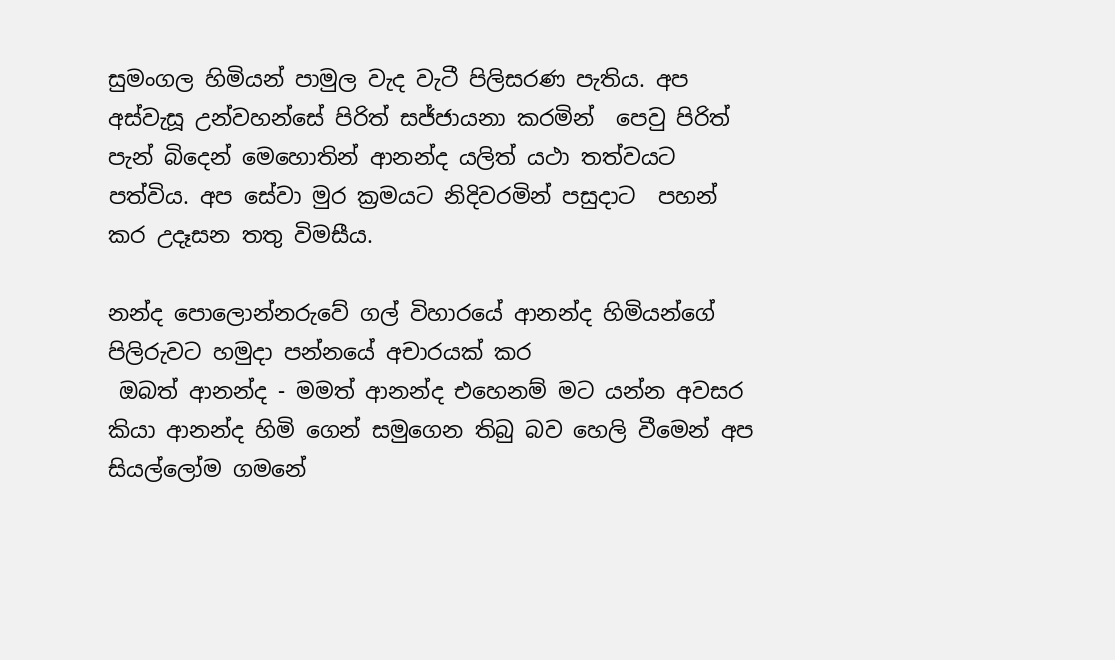සුමංගල හිමියන් පාමුල වැද වැටී පිලිසරණ පැතිය. අප අස්වැසූ උන්වහන්සේ පිරිත් සජ්ජායනා කරමින්  පෙවු පිරිත් පැන් බිදෙන් මෙහොතින් ආනන්ද යලිත් යථා තත්වයට පත්විය. අප සේවා මුර ක්‍රමයට නිදිවරමින් පසුදාට  පහන් කර උදෑසන තතු විමසීය.

නන්ද පොලොන්නරුවේ ගල් විහාරයේ ආනන්ද හිමියන්ගේ පිලිරුවට හමුදා පන්නයේ අචාරයක් කර
 ඔබත් ආනන්ද - මමත් ආනන්ද එහෙනම් මට යන්න අවසර
කියා ආනන්ද හිමි ගෙන් සමුගෙන තිබු බව හෙලි වීමෙන් අප සියල්ලෝම ගමනේ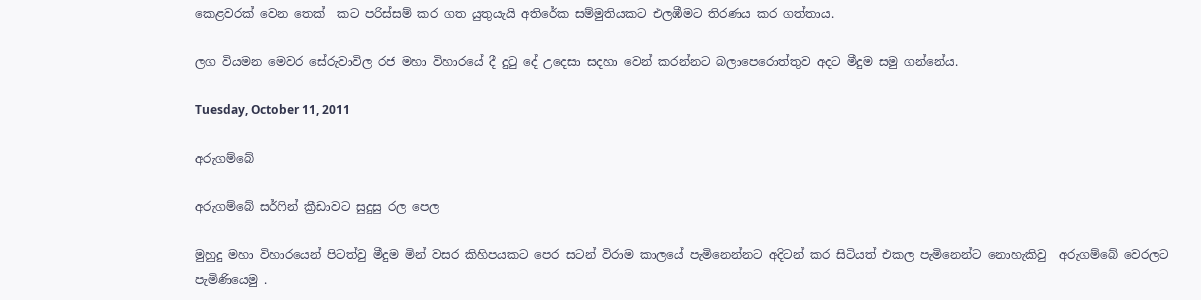කෙළවරක් වෙන තෙක්  කට පරිස්සම් කර ගත යුතුයැයි අතිරේක සම්මුතියකට එලඹීමට තිරණය කර ගත්තාය.

ලග වියමන මෙවර සේරුවාවිල රජ මහා විහාරයේ දී දුටු දේ උදෙසා සදහා වෙන් කරන්නට බලාපෙරොත්තුව අදට මීදුම සමු ගන්නේය.

Tuesday, October 11, 2011

අරුගම්බේ

අරුගම්බේ සර්ෆින් ක්‍රීඩාවට සුදුසු රල පෙල

මුහුදු මහා විහාරයෙන් පිටත්වු මීදුම මින් වසර කිහිපයකට පෙර සටන් විරාම කාලයේ පැමිනෙන්නට අදිටන් කර සිටියත් එකල පැමිනෙන්ට නොහැකිවු  අරුගම්බේ වෙරලට පැමිණියෙමු .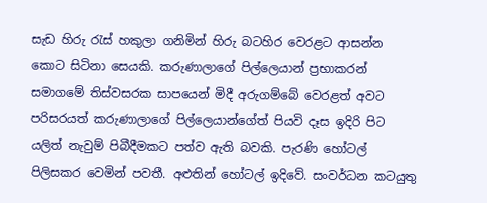සැඩ හිරු රැස් හකුලා ගනිමින් හිරු බටහිර වෙරළට ආසන්න කොට සිටිනා සෙයකි. කරුණාලාගේ පිල්ලෙයාන් ප්‍රභාකරන් සමාගමේ තිස්වසරක සාපයෙන් මිදී අරුගම්බේ වෙරළත් අවට පරිසරයත් කරුණාලාගේ පිල්ලෙයාන්ගේත් පියවි දෑස ඉදිරි පිට  යලිත් නැවුම් පිබීදීමකට පත්ව ඇති බවකි. පැරණි හෝටල් පිලිසකර වෙමින් පවතී. අළුතින් හෝටල් ඉදිවේ. සංවර්ධන කටයුතු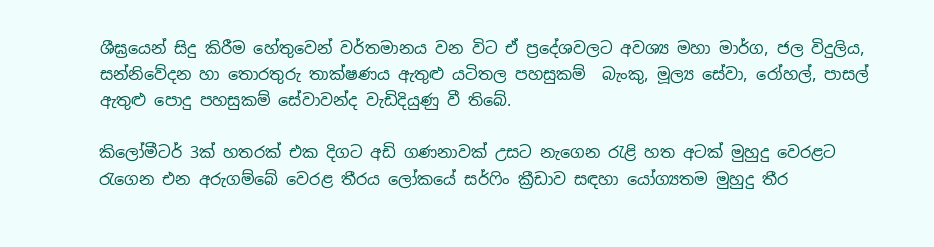ශීඝ්‍රයෙන් සිදු කිරීම හේතුවෙන් වර්තමානය වන විට ඒ ප්‍රදේශවලට අවශ්‍ය මහා මාර්ග, ජල විදුලිය, සන්නිවේදන හා තොරතුරු තාක්ෂණය ඇතුළු යටිතල පහසුකම්  බැංකු, මූල්‍ය සේවා, රෝහල්, පාසල් ඇතුළු පොදු පහසුකම් සේවාවන්ද වැඩිදියුණු වී තිබේ.

කිලෝමීටර් 3ක් හතරක් එක දිගට අඩි ගණනාවක් උසට නැගෙන රැළි හත අටක් මුහුදු වෙරළට රැගෙන එන අරුගම්බේ වෙරළ තීරය ලෝකයේ සර්ෆිං ක්‍රීඩාව සඳහා යෝග්‍යතම මුහුදු තීර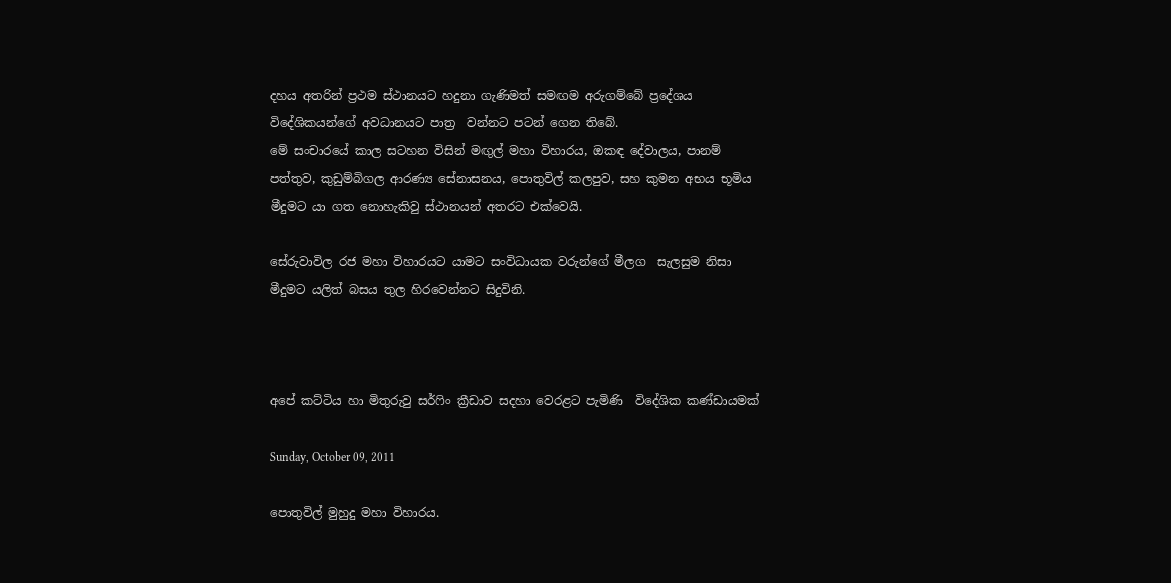දහය අතරින් ප්‍රථම ස්ථානයට හදුනා ගැණිමත් සමඟම අරුගම්බේ ප්‍රදේශය විදේශිකයන්ගේ අවධානයට පාත්‍ර  වන්නට පටන් ගෙන තිබේ.
මේ සංචාරයේ කාල සටහන විසින් මඟුල් මහා විහාරය, ඔකඳ දේවාලය, පානම් පත්තුව, කුඩුම්බිගල ආරණ්‍ය සේනාසනය, පොතුවිල් කලපුව, සහ කුමන අභය භූමිය මීදුමට යා ගත නොහැකිවු ස්ථානයන් අතරට එක්වෙයි.

සේරුවාවිල රජ මහා විහාරයට යාමට සංවිධායක වරුන්ගේ මීලග  සැලසුම නිසා  මීදුමට යලිත් බසය තුල හිරවෙන්නට සිදුවිනි.



අපේ කට්ටිය හා මිතුරුවු සර්ෆිං ක්‍රීඩාව සදහා වෙරළට පැමිණි  විදේශික කණ්ඩායමක්

Sunday, October 09, 2011

පොතුවිල් මුහුදු මහා විහාරය.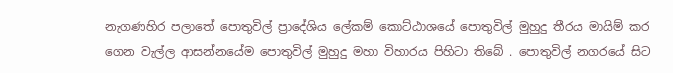නැගණහිර පලාතේ පොතුවිල් ප්‍රාදේශිය ලේකම් කොට්ඨාශයේ පොතුවිල් මුහුදු තීරය මායිම් කර ගෙන වැල්ල ආසන්නයේම පොතුවිල් මුහුදු මහා විහාරය පිහිටා තිබේ . පොතුවිල් නගරයේ සිට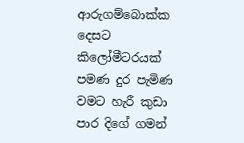ආරුගම්බොක්ක දෙසට කිලෝමීටරයක් පමණ දුර පැමිණ වමට හැරී කුඩා පාර දිගේ ගමන්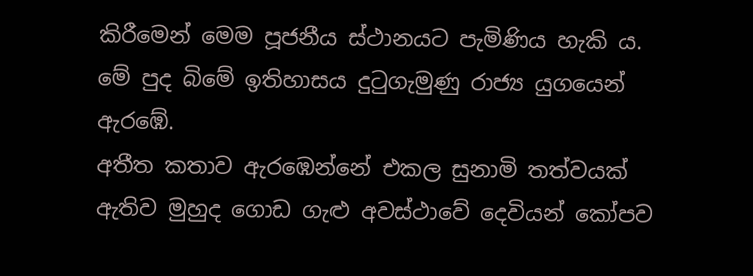කිරීමෙන් මෙම පූජනීය ස්ථානයට පැමිණිය හැකි ය.
මේ පුද බිමේ ඉතිහාසය දුටුගැමුණු රාජ්‍ය යුගයෙන් ඇරඹේ.
අතීත කතාව ඇරඹෙන්නේ එකල සුනාමි තත්වයක් ඇතිව මුහුද ගොඩ ගැළු අවස්ථාවේ දෙවියන් කෝපව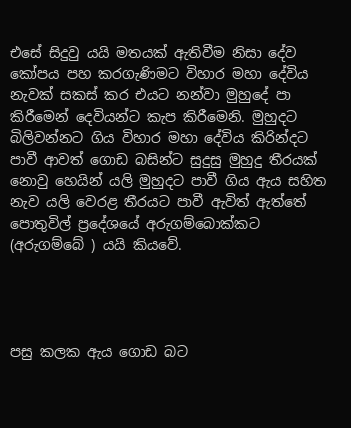එසේ සිදුවු යයි මතයක් ඇතිවීම නිසා දේව කෝපය පහ කරගැණිමට විහාර මහා දේවිය නැවක් සකස් කර එයට නන්වා මුහුදේ පා කිරීමෙන් දෙවියන්ට කැප කිරීමෙනි. මුහුදට බිලිවන්නට ගිය විහාර මහා දේවිය කිරින්දට පාවී ආවත් ගොඩ බසින්ට සුදුසු මුහුදු තීරයක් නොවු හෙයින් යලි මුහුදට පාවී ගිය ඇය සහිත නැව යලි වෙරළ තීරයට පාවී ඇවිත් ඇත්තේ පොතුවිල් ප්‍රදේශයේ අරුගම්බොක්කට (අරුගම්බේ ) යයි කියවේ.




පසු කලක ඇය ගොඩ බට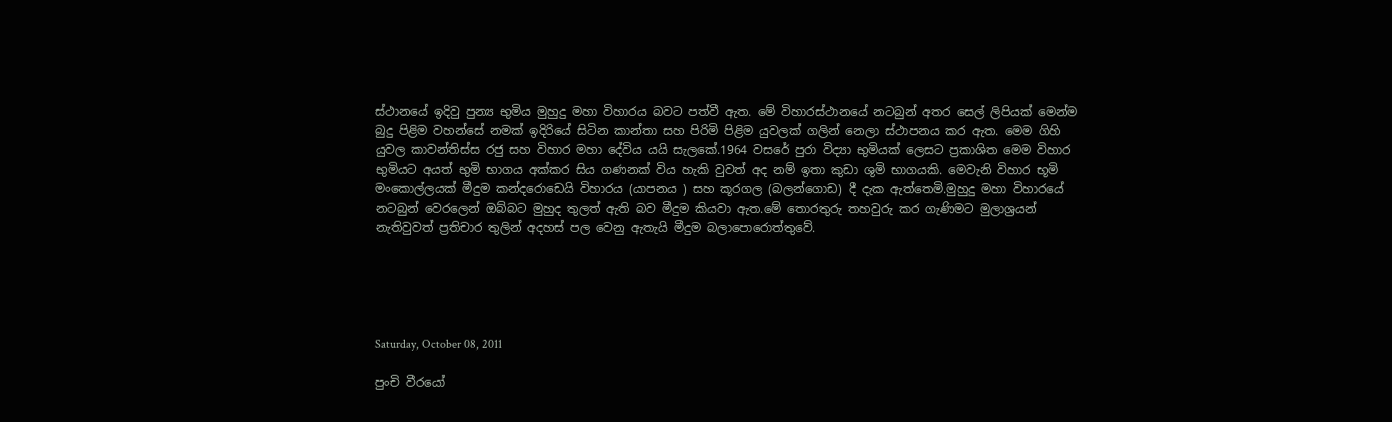ස්ථානයේ ඉදිවු පුන්‍ය භුමිය මුහුදු මහා විහාරය බවට පත්වී ඇත. මේ විහාරස්ථානයේ නටබුන් අතර සෙල් ලිපියක් මෙන්ම බුදු පිළිම වහන්සේ නමක් ඉදිරියේ සිටින කාන්තා සහ පිරිමි පිළිම යුවලක් ගලින් නෙලා ස්ථාපනය කර ඇත. මෙම ගිහි යුවල කාවන්තිස්ස රජු සහ විහාර මහා දේවිය යයි සැලකේ.1964 වසරේ පුරා විද්‍යා භුමියක් ලෙසට ප්‍රකාශිත මෙම විහාර භුමියට අයත් භුමි භාගය අක්කර සිය ගණනක් විය හැකි වුවත් අද නම් ඉතා කුඩා ශුමි භාගයකි. මෙවැනි විහාර භූමි මංකොල්ලයක් මීදුම කන්දරොඩෙයි විහාරය (යාපනය ) සහ කූරගල (බලන්ගොඩ) දී දැක ඇත්තෙමි.මුහුදු මහා විහාරයේ නටබුන් වෙරලෙන් ඔබ්බට මුහුද තුලත් ඇති බව මීදුම කියවා ඇත.මේ තොරතුරු තහවුරු කර ගැණිමට මුලාශ්‍රයන් නැතිවුවත් ප්‍රතිචාර තුලින් අදහස් පල වෙනු ඇතැයි මීදුම බලාපොරොත්තුවේ.





Saturday, October 08, 2011

පුංචි වීරයෝ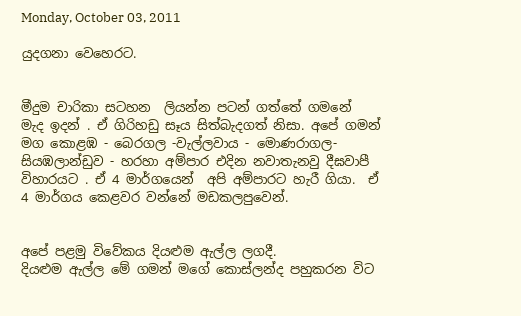Monday, October 03, 2011

යුදගනා වෙහෙරට.


මීදුම චාරිකා සටහන  ලියන්න පටන් ගත්තේ ගමනේ
මැද ඉදන් . ඒ ගිරිහඩු සෑය සිත්බැදගත් නිසා. අපේ ගමන් මග කොළඹ - බෙරගල -වැල්ලවාය - මොණරාගල- සියඹලාන්ඩුව - හරහා අම්පාර එදින නවාතැනවු දීඝවාපී විහාරයට . ඒ 4 මාර්ගයෙන්  අපි අම්පාරට හැරී ගියා.  ඒ 4 මාර්ගය කෙළවර වන්නේ මඩකලපුවෙන්.


අපේ පළමු විවේකය දියළුම ඇල්ල ලගදී.
දියළුම ඇල්ල මේ ගමන් මගේ කොස්ලන්ද පහුකරන විට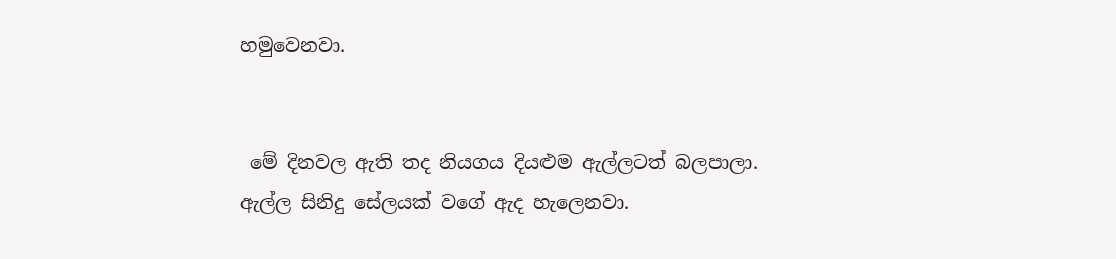හමුවෙනවා.


 මේ දිනවල ඇති තද නියගය දියළුම ඇල්ලටත් බලපාලා.
ඇල්ල සිනිදු සේලයක් වගේ ඇද හැලෙනවා.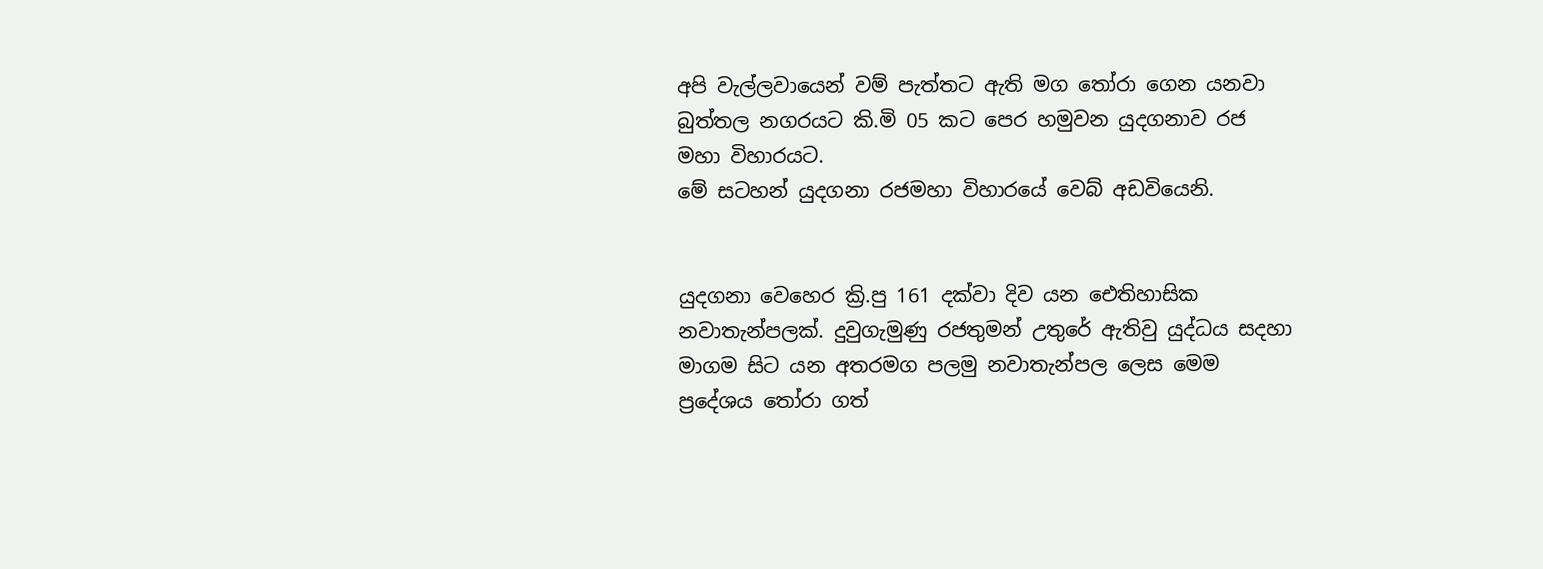අපි වැල්ලවායෙන් වම් පැත්තට ඇති මග තෝරා ගෙන යනවා බුත්තල නගරයට කි.මි 05 කට පෙර හමුවන යුදගනාව රජ මහා විහාරයට.
මේ සටහන් යුදගනා රජමහා විහාරයේ වෙබ් අඩවියෙනි.


යුදගනා වෙහෙර ක්‍රි.පු 161 දක්වා දිව යන ඓතිහාසික නවාතැන්පලක්. දුවුගැමුණු රජතුමන් උතුරේ ඇතිවු යුද්ධය සදහා මාගම සිට යන අතරමග පලමු නවාතැන්පල ලෙස මෙම ප්‍රදේශය තෝරා ගත්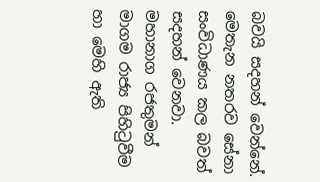බවයි සදහන් වෙන්නේ. මෙතැන නතරව සේනා සංවිධාණය කල බවත් සදහන් වෙනවා.
මහානාග රජතුමන් මාගම රාජ්‍ය පිහිටුවීම හා මෙහි ඇති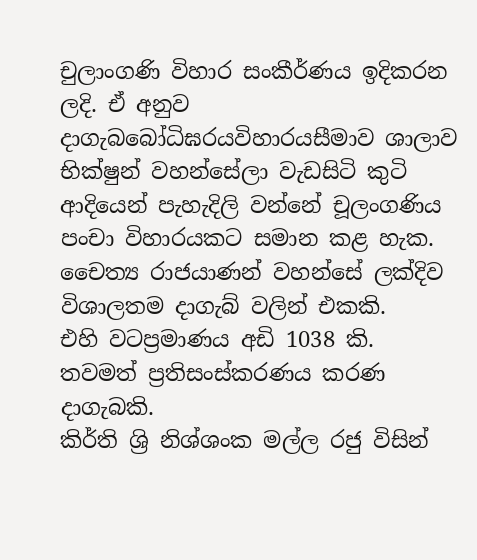චුලාංගණි විහාර සංකීර්ණය ඉදිකරන ලදි. ඒ අනුව දාගැබබෝධිඝරයවිහාරයසීමාව ශාලාව භික්ෂුන් වහන්සේලා වැඩසිටි කුටි ආදියෙන් පැහැදිලි වන්නේ චූලංගණිය පංචා විහාරයකට සමාන කළ හැක.
චෛත්‍ය රාජයාණන් වහන්සේ ලක්දිව විශාලතම දාගැබ් වලින් එකකි.
එහි වටප්‍රමාණය අඩි 1038 කි.
තවමත් ප්‍රතිසංස්කරණය කරණ දාගැබකි.
කිර්ති ශ්‍රි නිශ්ශංක මල්ල රජු විසින්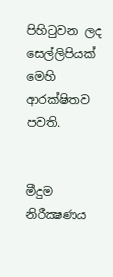පිහිටුවන ලද සෙල්ලිපියක් මෙහි ආරක්ෂිතව පවති.


මීදුම නිරීක්‍ෂණය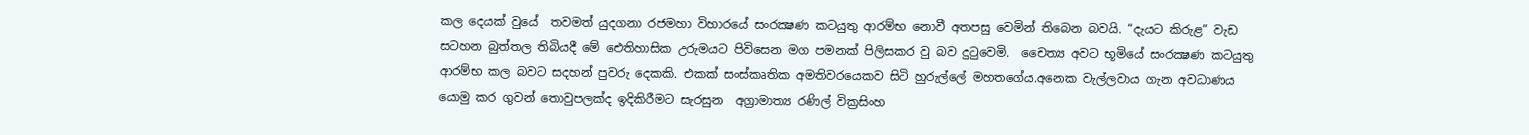කල දෙයක් වුයේ  තවමත් යුදගනා රජමහා විහාරයේ සංරක්‍ෂණ කටයුතු ආරම්භ නොවී අතපසු වෙමින් තිබෙන බවයි. “දැයට කිරුළ” වැඩ සටහන බුත්තල තිබියදී මේ ඓතිහාසික උරුමයට පිවිසෙන මග පමනක් පිලිසකර වු බව දුටුවෙමි.  චෛත්‍ය අවට භූමියේ සංරක්‍ෂණ කටයුතු ආරම්භ කල බවට සදහන් පුවරු දෙකකි. එකක් සංස්කෘතික අමතිවරයෙකව සිටි හුරුල්ලේ මහතගේය.අනෙක වැල්ලවාය ගැන අවධාණය  යොමු කර ගුවන් තොවුපලක්ද ඉදිකිරීමට සැරසුන  අග්‍රාමාත්‍ය රණිල් වික්‍රසිංහ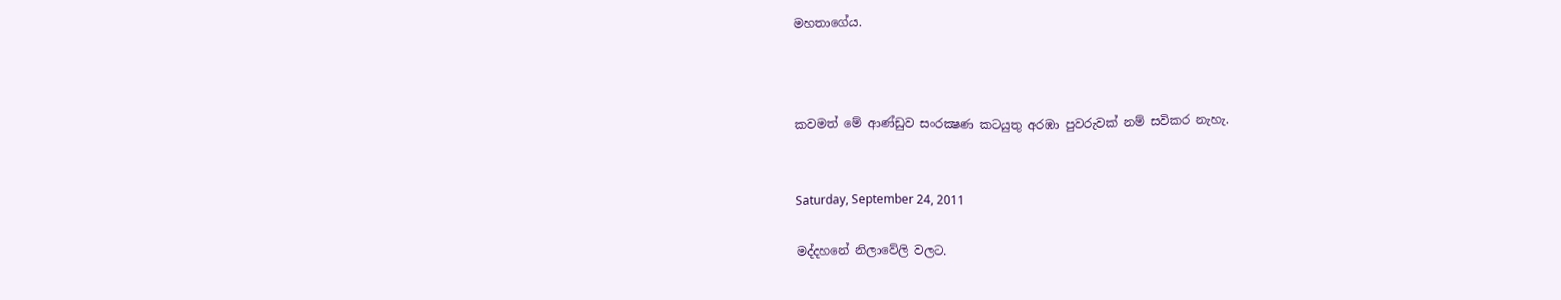මහතාගේය.



කවමත් මේ ආණ්ඩුව සංරක්‍ෂණ කටයුතු අරඹා පුවරුවක් නම් සවිකර නැහැ.


Saturday, September 24, 2011

මද්දහනේ නිලාවේලි වලට.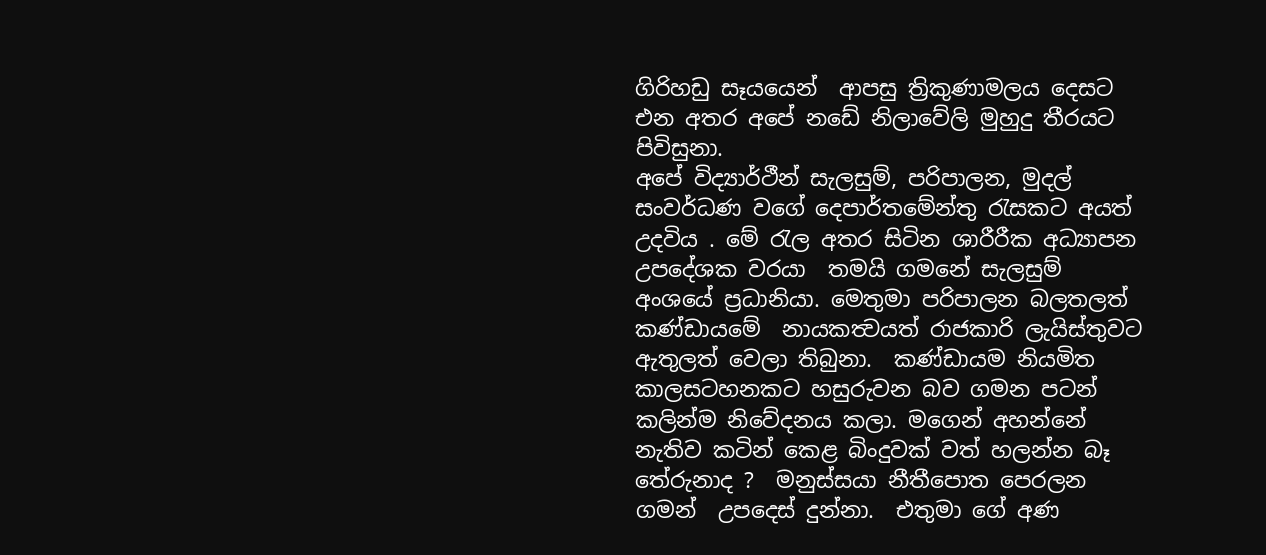ගිරිහඩු සෑයයෙන්  ආපසු ත්‍රිකුණාමලය දෙසට එන අතර අපේ නඩේ නිලාවේලි මුහුදු තීරයට පිවිසුනා.
අපේ විද්‍යාර්ථීන් සැලසුම්, පරිපාලන, මුදල්  සංවර්ධණ වගේ දෙපාර්තමේන්තු රැසකට අයත් උදවිය . මේ රැල අතර සිටින ශාරීරීක අධ්‍යාපන උපදේශක වරයා  තමයි ගමනේ සැලසුම් අංශයේ ප්‍රධානියා. මෙතුමා පරිපාලන බලතලත් කණ්ඩායමේ  නායකත්‍වයත් රාජකාරි ලැයිස්තුවට ඇතුලත් වෙලා තිබුනා.  කණ්ඩායම නියමිත කාලසටහනකට හසුරුවන බව ගමන පටන් කලින්ම නිවේදනය කලා. මගෙන් අහන්නේ නැතිව කටින් කෙළ බිංදුවක් වත් හලන්න බෑ තේරුනාද ?  මනුස්සයා‍ නීතීපොත පෙරලන ගමන්  උපදෙස් දුන්නා.  එතුමා ගේ අණ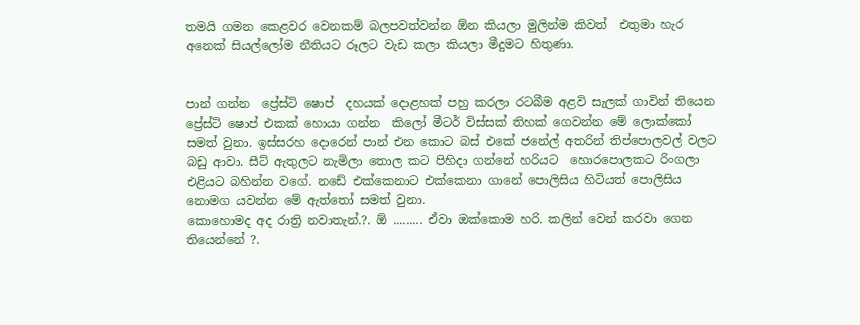තමයි ගමන කෙළවර වෙනකම් බලපවත්වන්න ඕන කියලා මුලින්ම කිවත්  එතුමා හැර අනෙක් සියල්ලෝම නීතියට රූලට වැඩ කලා කියලා මීදුමට හිතුණා.


පාන් ගන්න  ප්‍රේස්ටි ෂොප්  දහයක් දොළහක් පහු කරලා රටබීම අළවි සැලක් ගාවින් තියෙන ප්‍රේස්ටි ෂොප් එකක් හොයා ගන්න  කිලෝ මීටර් විස්සක් තිහක් ගෙවන්න මේ ලොක්කෝ සමත් වුනා. ඉස්සරහ දොරෙන් පාන් එන කොට බස් එකේ ජනේල් අතරින් තිප්පොලවල් වලට බඩු ආවා. සීට් ඇතුලට නැමිලා තොල කට පිහිදා ගන්නේ හරියට  හොරපොලකට රිංගලා එළියට බහින්න වගේ. නඩේ එක්කෙනාට එක්කෙනා ගානේ පොලිසිය හිටියත් පොලිසිය නොමග යවන්න මේ ඇත්තෝ සමත් වුනා.
කොහොමද අද රාත්‍රි නවාතැන්.?. ඕ ......... ඒවා ඔක්කොම හරි. කලින් වෙන් කරවා ගෙන තියෙන්නේ ?.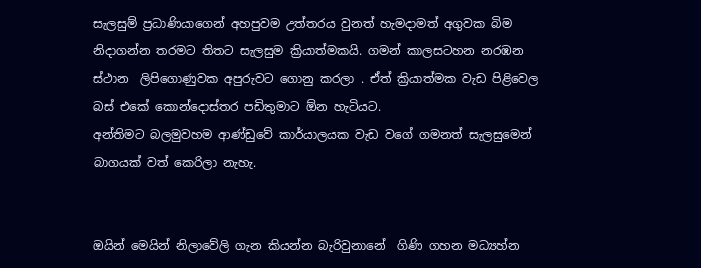සැලසුම් ප්‍රධාණියාගෙන් අහපුවම උත්තරය වුනත් හැමදාමත් අගුවක බිම නිදාගන්න තරමට තිතට සැලසුම ක්‍රියාත්මකයි. ගමන් කාලසටහන නරඹන ස්ථාන  ලිපිගොණුවක අපුරුවට ගොනු කරලා . ඒත් ක්‍රියාත්මක වැඩ පිළිවෙල බස් එකේ කොන්දොස්තර පඩිතුමාට ඕන හැටියට.
අන්තිමට බලමුවහම ආණ්ඩුවේ කාර්යාලයක වැඩ වගේ ගමනත් සැලසුමෙන් බාගයක් වත් කෙරිලා නැහැ.


ඔයින් මෙයින් නිලාවේලි ගැන කියන්න බැරිවුනානේ  ගිණි ගහන මධ්‍යහ්න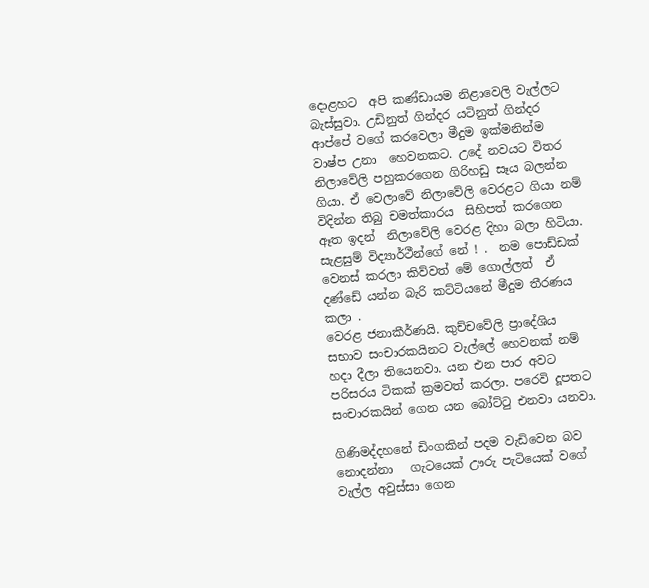දොළහට  අපි කණ්ඩායම නිළාවෙලි වැල්ලට බැස්සුවා. උඩිනුත් ගින්දර යටිනුත් ගින්දර ආප්පේ වගේ කරවෙලා මීදුම ඉක්මනින්ම වාෂ්ප උනා  හෙවනකට. උදේ නවයට විතර නිලාවේලි පහුකරගෙන ගිරිහඩු සෑය බලන්න  ගියා. ඒ වෙලාවේ නිලාවේලි වෙරළට ගියා නම් විදින්න තිබු චමත්කාරය  සිහිපත් කරගෙන  ඈත ඉදන්  නිලාවේලි වෙරළ දිහා බලා හිටියා.
සැළසුම් විද්‍යාර්ථීන්ගේ නේ ! .  නම පොඩ්ඩක් වෙනස් කරලා කිව්වත් මේ ගොල්ලත්  ඒ දණ්ඩේ යන්න බැරි කට්ටියනේ මීදුම තීරණය කලා .
වෙරළ ජනාකීර්ණයි. කුච්චවේලි ප්‍රාදේශිය සභාව සංචාරකයිනට වැල්ලේ හෙවනක් නම් හදා දීලා තියෙනවා. යන එන පාර අවට පරිසරය ටිකක් ක්‍රමවත් කරලා. පරෙවි දූපතට  සංචාරකයින් ගෙන යන බෝට්ටු එනවා යනවා.

ගිණිමද්දහනේ ඩිංගකින් පදම වැඩිවෙන බව නොදන්නා   ගැටයෙක් ඌරු පැටියෙක් වගේ වැල්ල අවුස්සා ගෙන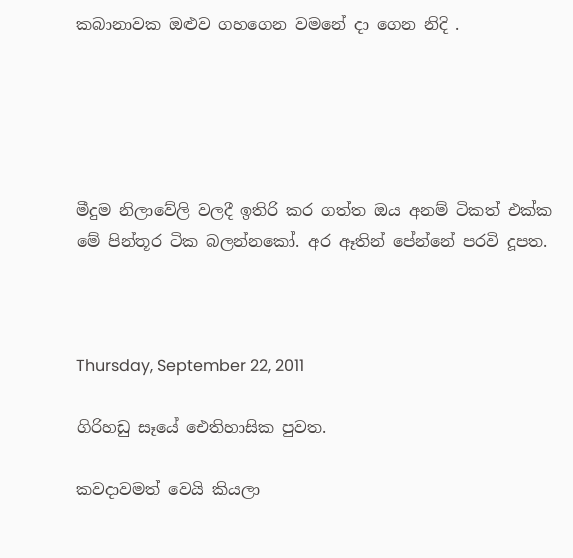කබානාවක ඔළුව ගහගෙන වමනේ දා ගෙන නිදි .





මීදුම නිලාවේලි වලදී ඉතිරි කර ගත්ත ඔය අනම් ටිකත් එක්ක මේ පින්තූර ටික බලන්නකෝ. අර ඈතින් පේන්නේ පරවි දූපත.



Thursday, September 22, 2011

ගිරිහඩු සෑයේ ඓතිහාසික පුවත.

කවදාවමත් වෙයි කියලා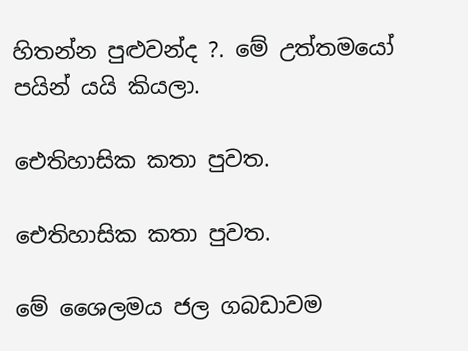හිතන්න පුළුවන්ද ?. මේ උත්තමයෝ පයින් යයි කියලා.

ඓතිහාසික කතා පුවත.

ඓතිහාසික කතා පුවත.

මේ ශෛලමය ජල ගබඩාවම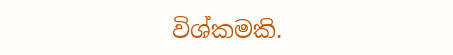විශ්කමකි.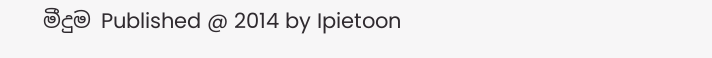මීදුම Published @ 2014 by Ipietoon